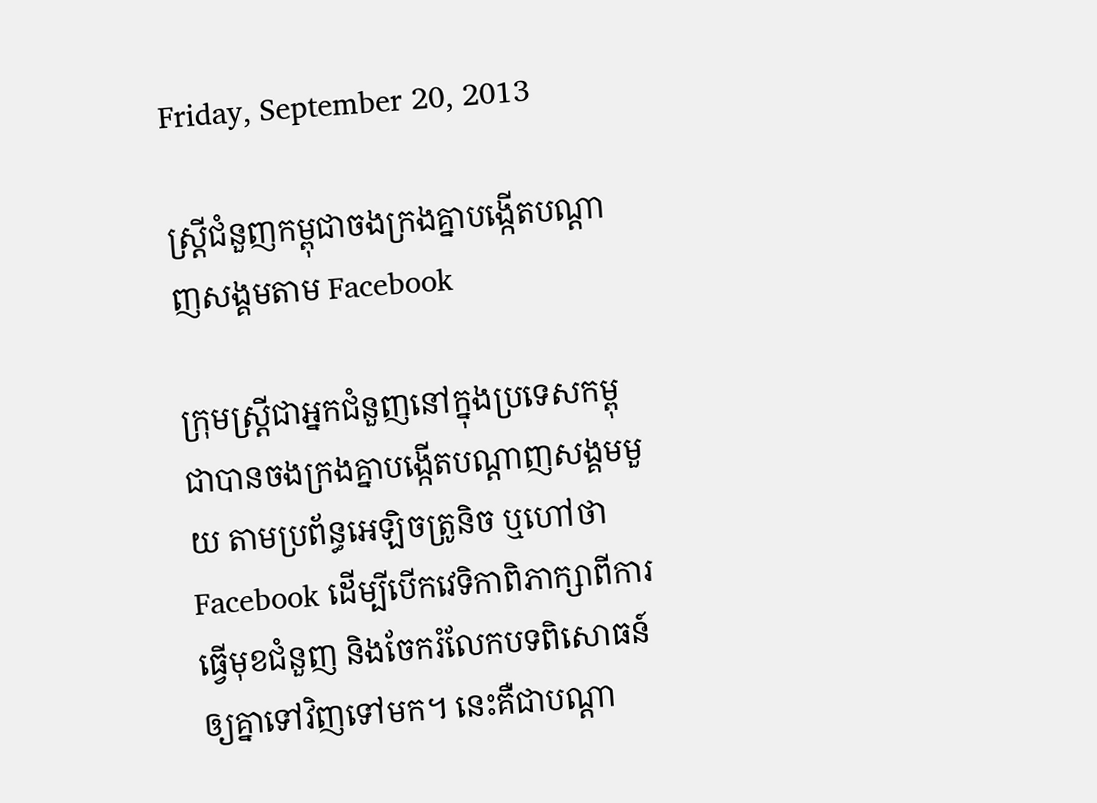Friday, September 20, 2013

ស្ត្រីជំនួញកម្ពុជាចងក្រងគ្នាបង្កើតបណ្តាញសង្គមតាម Facebook

ក្រុមស្ត្រីជាអ្នកជំនួញនៅក្នុងប្រទេសកម្ពុជាបានចងក្រងគ្នាបង្កើតបណ្តាញសង្គមមួយ តាមប្រព័ន្ធអេឡិចត្រូនិច ឬហៅថា Facebook ដើម្បីបើកវេទិកាពិភាក្សាពីការធ្វើមុខជំនួញ និងចែករំលែកបទពិសោធន៍ឲ្យគ្នាទៅវិញទៅមក។ នេះគឺជាបណ្ដា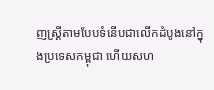ញស្រ្ដីតាមបែបទំនើបជាលើកដំបូងនៅក្នុងប្រទេសកម្ពុជា ហើយសហ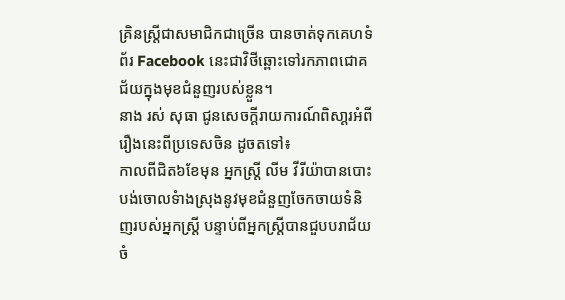គ្រិនស្ត្រីជាសមាជិកជាច្រើន បានចាត់ទុកគេហទំព័រ Facebook នេះជាវិថីឆ្ពោះទៅរកភាពជោគជ័យក្នុងមុខជំនួញរបស់ខ្លួន។
នាង រស់ សុធា ជូនសេចក្តីរាយការណ៍ពិសា្តរអំពីរឿងនេះពីប្រទេសចិន ដូចតទៅ៖
កាលពីជិត៦ខែមុន អ្នកស្រ្តី លីម វីរីយ៉ាបានបោះបង់ចោលទំាងស្រុងនូវមុខជំនួញចែកចាយទំនិញរបស់អ្នកស្រ្តី បន្ទាប់ពីអ្នកស្រ្តីបានជួបបរាជ័យចំ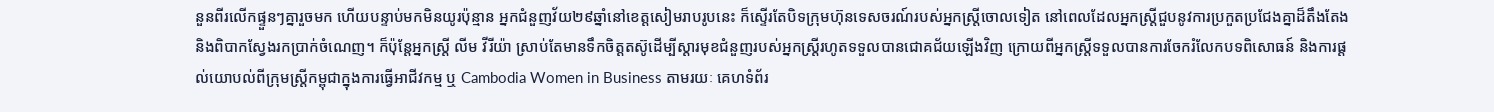នួនពីរលើកផ្ទួនៗគ្នារួចមក ហើយបន្ទាប់មកមិនយូរប៉ុន្មាន អ្នកជំនួញវ័យ២៩ឆ្នាំនៅខេត្តសៀមរាបរូបនេះ ក៏ស្ទើរតែបិទក្រុមហ៊ុនទេសចរណ៍របស់អ្នកស្រ្តីចោលទៀត នៅពេលដែលអ្នកស្រ្តីជួបនូវការប្រកួតប្រជែងគ្នាដ៏តឹងតែង និងពិបាកស្វែងរកប្រាក់ចំណេញ។ ក៏ប៉ុន្តែអ្នកស្រ្តី លីម វីរីយ៉ា ស្រាប់តែមានទឹកចិត្តតស៊ូដើម្បីស្តារមុខជំនួញរបស់អ្នកស្រ្តីរហូតទទួលបានជោគជ័យឡើងវិញ ក្រោយពីអ្នកស្រ្តីទទួលបានការចែករំលែកបទពិសោធន៍ និងការផ្តល់យោបល់ពីក្រុមស្ត្រីកម្ពុជាក្នុងការធ្វើអាជីវកម្ម ឬ Cambodia Women in Business តាមរយៈ គេហទំព័រ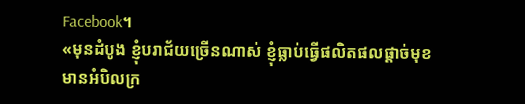Facebook។
«មុនដំបូង ខ្ញុំបរាជ័យច្រើនណាស់ ខ្ញុំធ្លាប់ធ្វើផលិតផលផ្តាច់មុខ មានអំបិលក្រ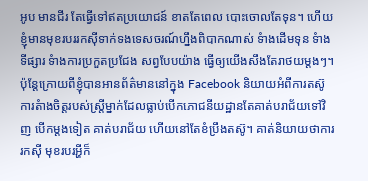អូប មានជីរ តែធ្វើទៅឥតប្រយោជន៍ ខាតតែពេល បោះចោលតែទុន។ ហើយខ្ញុំមានមុខរបររកស៊ីទាក់ទងទេសចរណ៍ហ្នឹងពិបាកណាស់ ទំាងដើមទុន ទំាងទីផ្សារ ទំាងការប្រកួតប្រជែង សព្វបែបយ៉ាង ធ្វើឲ្យយើងសឹងតែរាថយម្តងៗ។ ប៉ុន្តែក្រោយពីខ្ញុំបានអានព័ត៌មាននៅក្នុង Facebook និយាយអំពីការតស៊ូ ការតំាងចិត្តរបស់ស្ត្រីម្នាក់ដែលធ្លាប់បើកភោជនីយដ្ឋានតែគាត់បរាជ័យទៅវិញ បើកម្តងទៀត គាត់បរាជ័យ ហើយនៅតែខំប្រឹងតស៊ូ។ គាត់និយាយថាការរកស៊ី មុខរបរអ្ហីក៏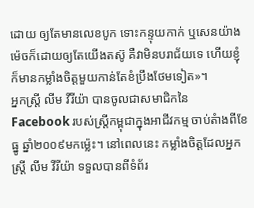ដោយ ឲ្យតែមានលេខបូក ទោះកន្ទុយកាក់ ឬសេនយ៉ាងម៉េចក៏ដោយឲ្យតែយើងតស៊ូ គឺវាមិនបរាជ័យទេ ហើយខ្ញុំក៏មានកម្លាំងចិត្តមួយកាន់តែខំប្រឹងថែមទៀត»។
អ្នកស្រ្តី លីម វីរីយ៉ា បានចូលជាសមាជិកនៃ Facebook របស់ស្ត្រីកម្ពុជាក្នុងអាជីវកម្ម ចាប់តំាងពីខែធ្នូ ឆ្នាំ២០០៩មកម្ល៉េះ។ នៅពេលនេះ កម្លាំងចិត្តដែលអ្នកស្រ្តី លីម វីរីយ៉ា ទទួលបានពីទំព័រ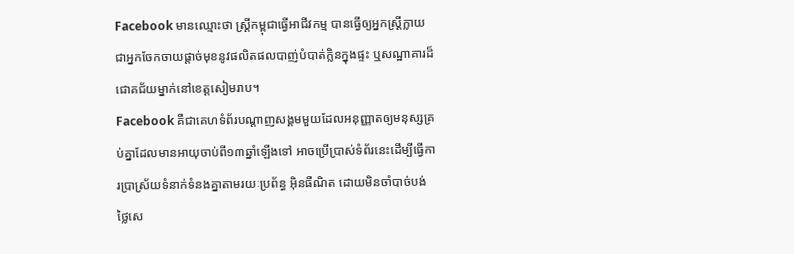Facebook មានឈ្មោះថា ស្ត្រីកម្ពុជាធ្វើអាជីវកម្ម បានធ្វើឲ្យអ្នកស្រ្តីក្លាយជាអ្នកចែកចាយផ្តាច់មុខនូវផលិតផលបាញ់បំបាត់ក្លិនក្នុងផ្ទះ ឬសណ្ឋាគារដ៏ជោគជ័យម្នាក់នៅខេត្តសៀមរាប។
Facebook គឺជាគេហទំព័របណ្តាញសង្គមមួយដែលអនុញ្ញាតឲ្យមនុស្សគ្រប់គ្នាដែលមានអាយុចាប់ពី១៣ឆ្នាំឡើងទៅ អាចប្រើប្រាស់ទំព័រនេះដើម្បីធ្វើការប្រាស្រ័យទំនាក់ទំនងគ្នាតាមរយៈប្រព័ន្ធ អ៊ិនធឺណិត ដោយមិនចាំបាច់បង់ថ្លៃសេ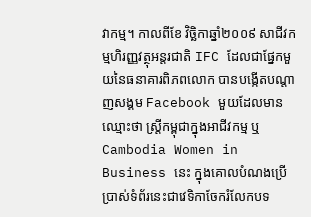វាកម្ម។ កាលពីខែ វិច្ឆិកាឆ្នាំ២០០៩ សាជីវកម្មហិរញ្ញវត្ថុអន្តរជាតិ IFC ដែលជាផ្នែកមួយនៃធនាគារពិភពលោក បានបង្កើតបណ្តាញសង្គម Facebook មួយដែលមានឈ្មោះថា ស្ត្រីកម្ពុជាក្នុងអាជីវកម្ម ឬ Cambodia Women in Business នេះ ក្នុងគោលបំណងប្រើប្រាស់ទំព័រនេះជាវេទិកាចែករំលែកបទ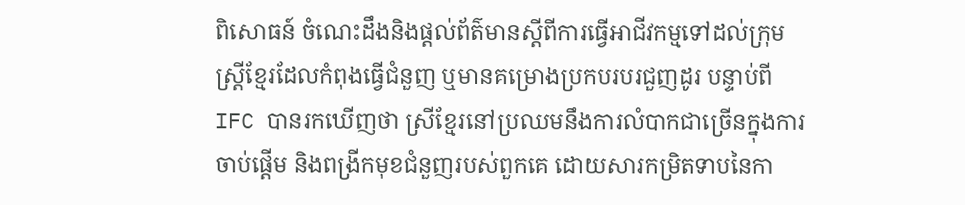ពិសោធន៍ ចំណេះដឹងនិងផ្តល់ព័ត៌មានស្តីពីការធ្វើអាជីវកម្មទៅដល់ក្រុមស្ត្រីខ្មែរដែលកំពុងធ្វើជំនួញ ឬមានគម្រោងប្រកបរបរជួញដូរ បន្ទាប់ពី IFC បានរកឃើញថា ស្រីខ្មែរនៅប្រឈមនឹងការលំបាកជាច្រើនក្នុងការចាប់ផ្តើម និងពង្រីកមុខជំនួញរបស់ពួកគេ ដោយសារកម្រិតទាបនៃកា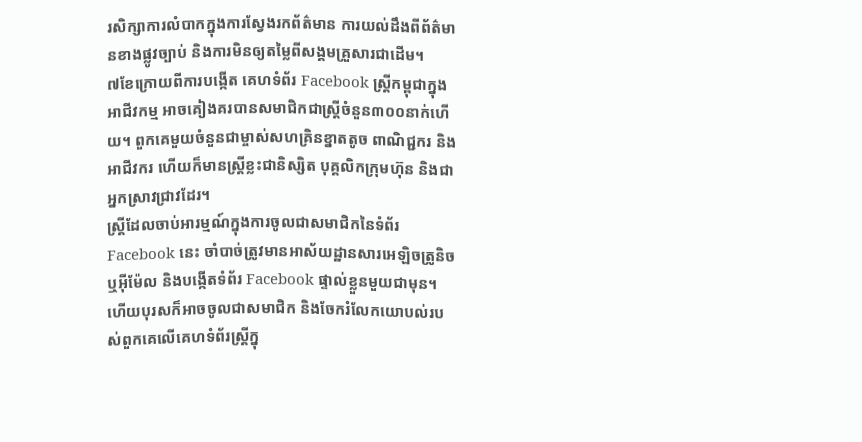រសិក្សាការលំបាកក្នុងការស្វែងរកព័ត៌មាន ការយល់ដឹងពីព័ត៌មានខាងផ្លូវច្បាប់ និងការមិនឲ្យតម្លៃពីសង្គមគ្រួសារជាដើម។
៧ខែក្រោយពីការបង្កើត គេហទំព័រ Facebook ស្ត្រីកម្ពុជាក្នុងអាជីវកម្ម អាចគៀងគរបានសមាជិកជាស្ត្រីចំនួន៣០០នាក់ហើយ។ ពួកគេមួយចំនួនជាម្ចាស់សហគ្រិនខ្នាតតូច ពាណិជ្ជករ និងអាជីវករ ហើយក៏មានស្ត្រីខ្លះជានិស្សិត បុគ្គលិកក្រុមហ៊ុន និងជាអ្នកស្រាវជ្រាវដែរ។
ស្រ្ដីដែលចាប់អារម្មណ៍ក្នុងការចូលជាសមាជិកនៃទំព័រ Facebook នេះ ចាំបាច់ត្រូវមានអាស័យដ្ឋានសារអេឡិចត្រូនិច ឬអ៊ីម៉ែល និងបង្កើតទំព័រ Facebook ផ្ទាល់ខ្លួនមួយជាមុន។ ហើយបុរសក៏អាចចូលជាសមាជិក និងចែករំលែកយោបល់របស់ពួកគេលើគេហទំព័រស្ត្រីក្នុ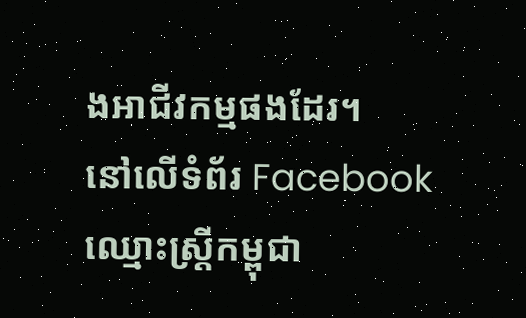ងអាជីវកម្មផងដែរ។
នៅលើទំព័រ Facebook ឈ្មោះស្ត្រីកម្ពុជា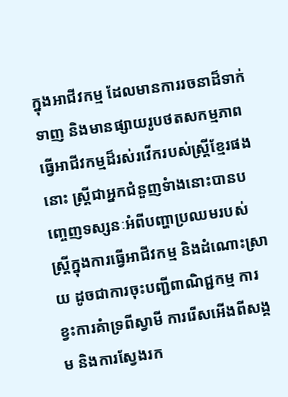ក្នុងអាជីវកម្ម ដែលមានការរចនាដ៏ទាក់ទាញ និងមានផ្សាយរូបថតសកម្មភាពធ្វើអាជីវកម្មដ៏រស់រវើករបស់ស្ត្រីខ្មែរផងនោះ ស្ត្រីជាអ្នកជំនួញទំាងនោះបានបញ្ចេញទស្សនៈអំពីបញ្ហាប្រឈមរបស់ស្ត្រីក្នុងការធ្វើអាជីវកម្ម និងដំណោះស្រាយ ដូចជាការចុះបញ្ជីពាណិជ្ជកម្ម ការខ្វះការគំាទ្រពីស្វាមី ការរើសអើងពីសង្គម និងការស្វែងរក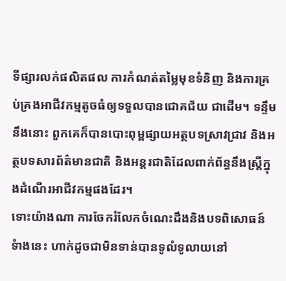ទីផ្សារលក់ផលិតផល ការកំណត់តម្លៃមុខទំនិញ និងការគ្រប់គ្រងអាជីវកម្មតូចធំឲ្យទទួលបានជោគជ័យ ជាដើម។ ទន្ទឹមនឹងនោះ ពួកគេក៏បានបោះពុម្ពផ្សាយអត្ថបទស្រាវជ្រាវ និងអត្ថបទសារព័ត៌មានជាតិ និងអន្តរជាតិដែលពាក់ព័ន្ធនឹងស្ត្រីក្នុងដំណើរអាជីវកម្មផងដែរ។
ទោះយ៉ាងណា ការចែករំលែកចំណេះដឹងនិងបទពិសោធន៍ទំាងនេះ ហាក់ដូចជាមិនទាន់បានទូលំទូលាយនៅ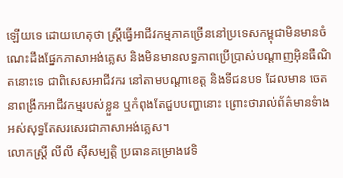ឡើយទេ ដោយហេតុថា ស្ត្រីធ្វើអាជីវកម្មភាគច្រើននៅប្រទេសកម្ពុជាមិនមានចំណេះដឹងផ្នែកភាសាអង់គ្លេស និងមិនមានលទ្ធភាពប្រើប្រាស់បណ្តាញអ៊ិនធឺណិតនោះទេ ជាពិសេសអាជីវករ នៅតាមបណ្តាខេត្ត និងទីជនបទ ដែលមាន ចេតនាពង្រីកអាជីវកម្មរបស់ខ្លួន ឬកំពុងតែជួបបញ្ហានោះ ព្រោះថារាល់ព័ត៌មានទំាងអស់សុទ្ធតែសរសេរជាភាសាអង់គ្លេស។
លោកស្រ្តី លីលី ស៊ីសម្បត្តិ ប្រធានគម្រោងវេទិ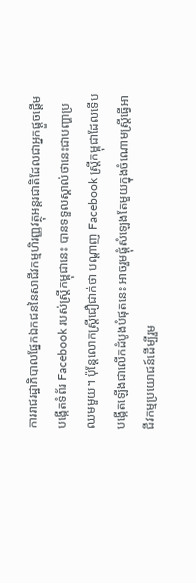ការរាជរដ្ឋាភិបាលផ្នែកឯកជននៃសាជីវកម្មហិរញ្ញវត្ថុអន្តរជាតិដែលជាអ្នកផ្តួចផ្តើមបង្កើតទំព័រ Facebook របស់ស្ត្រីកម្ពុជានេះ បានទទួលស្គាល់ថានេះជាបញ្ហាប្រឈមមួយ។ ប៉ុន្តែលោកស្រ្តីជឿជាក់ថា បណ្តាញ Facebook ស្ត្រីកម្ពុជាដែលទើបបង្កើតឡើងជាលើកដំបូងបំផុតនេះ អាចរួមផ្តុំសំឡេងតែមួយក្នុងចំណោមស្រ្តីធ្វើអាជីវកម្មប្រយោជន៍ដើម្បីរួម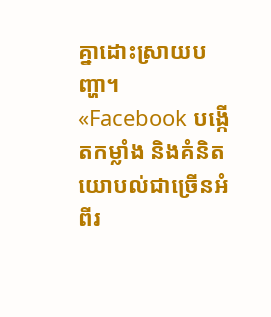គ្នាដោះស្រាយបញ្ហា។
«Facebook បង្កើតកម្លាំង និងគំនិតយោបល់ជាច្រើនអំពីរ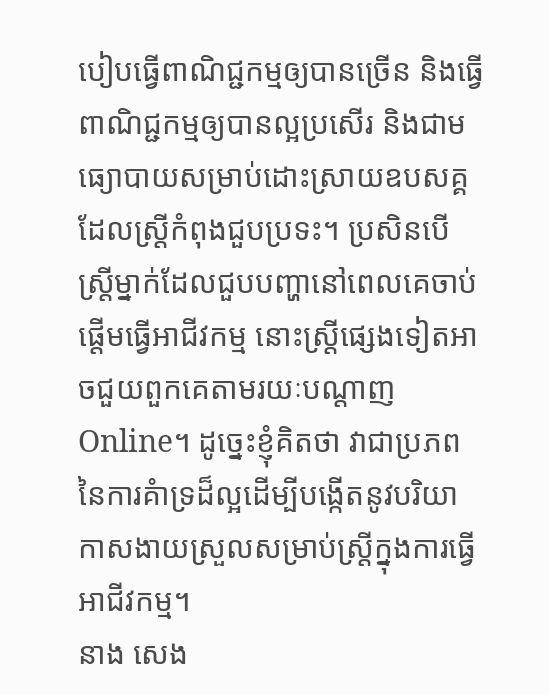បៀបធ្វើពាណិជ្ជកម្មឲ្យបានច្រើន និងធ្វើពាណិជ្ជកម្មឲ្យបានល្អប្រសើរ និងជាមធ្យោបាយសម្រាប់ដោះស្រាយឧបសគ្គដែលស្ត្រីកំពុងជួបប្រទះ។ ប្រសិនបើស្ត្រីម្នាក់ដែលជួបបញ្ហានៅពេលគេចាប់ផ្តើមធ្វើអាជីវកម្ម នោះស្ត្រីផ្សេងទៀតអាចជួយពួកគេតាមរយៈបណ្តាញ Online។ ដូច្នេះខ្ញុំគិតថា វាជាប្រភពនៃការគំាទ្រដ៏ល្អដើម្បីបង្កើតនូវបរិយាកាសងាយស្រួលសម្រាប់ស្ត្រីក្នុងការធ្វើអាជីវកម្ម។
នាង សេង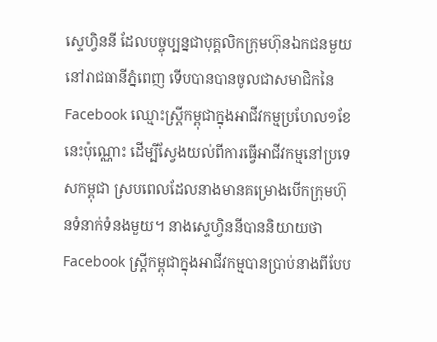ស្ទេហ្វិននី ដែលបច្ចុប្បន្នជាបុគ្គលិកក្រុមហ៊ុនឯកជនមួយនៅរាជធានីភ្នំពេញ ទើបបានបានចូលជាសមាជិកនៃ Facebook ឈ្មោះស្ត្រីកម្ពុជាក្នុងអាជីវកម្មប្រហែល១ខែនេះប៉ុណ្ណោះ ដើម្បីស្វែងយល់ពីការធ្វើអាជីវកម្មនៅប្រទេសកម្ពុជា ស្របពេលដែលនាងមានគម្រោងបើកក្រុមហ៊ុនទំនាក់ទំនងមួយ។ នាងស្ទេហ្វិននីបាននិយាយថា Facebook ស្ត្រីកម្ពុជាក្នុងអាជីវកម្មបានប្រាប់នាងពីបែប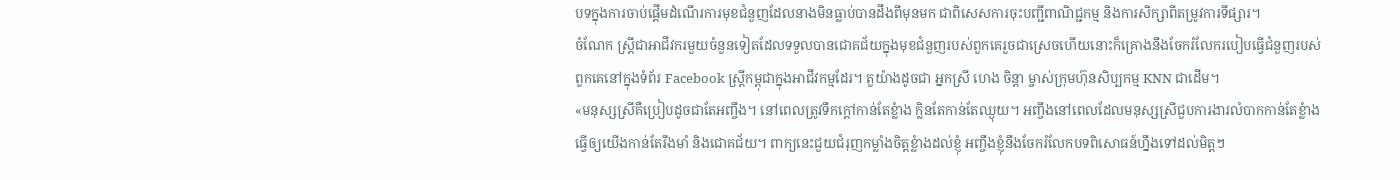បទក្នុងការចាប់ផ្តើមដំណើរការមុខជំនួញដែលនាងមិនធ្លាប់បានដឹងពីមុនមក ជាពិសេសការចុះបញ្ជីពាណិជ្ជកម្ម និងការសិក្សាពីតម្រូវការទីផ្សារ។
ចំណែក ស្ត្រីជាអាជីវករមួយចំនួនទៀតដែលទទួលបានជោគជ័យក្នុងមុខជំនួញរបស់ពួកគេរួចជាស្រេចហើយនោះក៏គ្រោងនឹងចែករំលែករបៀបធ្វើជំនួញរបស់ពួកគេនៅក្នុងទំព័រ Facebook ស្ត្រីកម្ពុជាក្នុងអាជីវកម្មដែរ។ តួយ៉ាងដូចជា អ្នកស្រី ហេង ចិន្តា ម្ចាស់ក្រុមហ៊ុនសិប្បកម្ម KNN ជាដើម។
«មនុស្សស្រីគឺប្រៀបដូចជាតែអញ្ចឹង។ នៅពេលត្រូវទឹកក្តៅកាន់តែខ្លំាង ក្លិនតែកាន់តែឈ្ងុយ។ អញ្ចឹងនៅពេលដែលមនុស្សស្រីជួបការងារលំបាកកាន់តែខ្លំាង ធ្វើឲ្យយើងកាន់តែរឹងមាំ និងជោគជ័យ។ ពាក្យនេះជួយជំរុញកម្លាំងចិត្តខ្លំាងដល់ខ្ញុំ អញ្ចឹងខ្ញុំនឹងចែករំលែកបទពិសោធន៍ហ្នឹងទៅដល់មិត្តៗ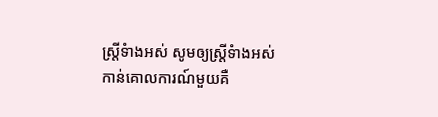ស្ត្រីទំាងអស់ សូមឲ្យស្ត្រីទំាងអស់កាន់គោលការណ៍មួយគឺ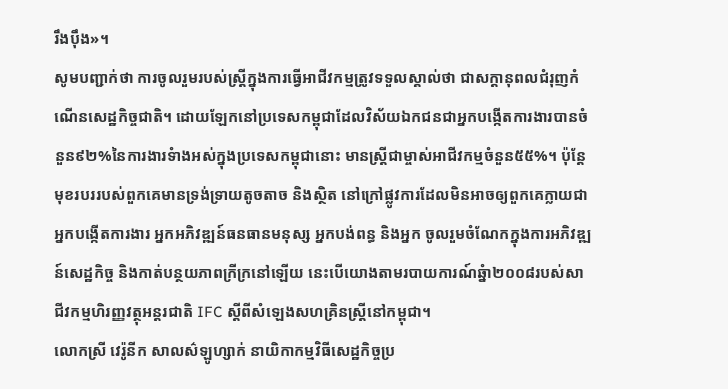រឹងប៉ឹង»។
សូមបញ្ជាក់ថា ការចូលរួមរបស់ស្ត្រីក្នុងការធ្វើអាជីវកម្មត្រូវទទួលស្គាល់ថា ជាសក្តានុពលជំរុញកំណើនសេដ្ឋកិច្ចជាតិ។ ដោយឡែកនៅប្រទេសកម្ពុជាដែលវិស័យឯកជនជាអ្នកបង្កើតការងារបានចំនួន៩២%នៃការងារទំាងអស់ក្នុងប្រទេសកម្ពុជានោះ មានស្ត្រីជាម្ចាស់អាជីវកម្មចំនួន៥៥%។ ប៉ុន្តែមុខរបររបស់ពួកគេមានទ្រង់ទ្រាយតូចតាច និងស្ថិត នៅក្រៅផ្លូវការដែលមិនអាចឲ្យពួកគេក្លាយជាអ្នកបង្កើតការងារ អ្នកអភិវឌ្ឍន៍ធនធានមនុស្ស អ្នកបង់ពន្ធ និងអ្នក ចូលរួមចំណែកក្នុងការអភិវឌ្ឍន៍សេដ្ឋកិច្ច និងកាត់បន្ថយភាពក្រីក្រនៅឡើយ នេះបើយោងតាមរបាយការណ៍ឆ្នំា២០០៨របស់សាជីវកម្មហិរញ្ញវត្ថុអន្តរជាតិ IFC ស្តីពីសំឡេងសហគ្រិនស្ត្រីនៅកម្ពុជា។
លោកស្រី វេរ៉ូនីក សាលស៌ឡូហ្សាក់ នាយិកាកម្មវិធីសេដ្ឋកិច្ចប្រ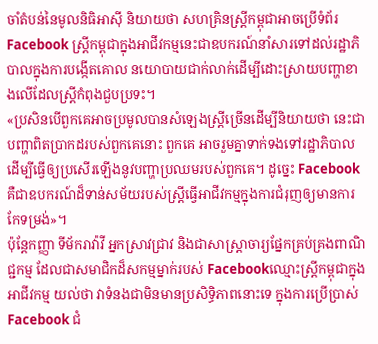ចាំតំបន់នៃមូលនិធិអាស៊ី និយាយថា សហគ្រិនស្ត្រីកម្ពុជាអាចប្រើទំព័រ Facebook ស្ត្រីកម្ពុជាក្នុងអាជីវកម្មនេះជាឧបករណ៍នាំសារទៅដល់រដ្ឋាភិបាលក្នុងការបង្កើតគោល នយោបាយជាក់លាក់ដើម្បីដោះស្រាយបញ្ហាខាងលើដែលស្ត្រីកំពុងជួបប្រទះ។
«ប្រសិនបើពួកគេអាចប្រមូលបានសំឡេងស្ត្រីច្រើនដើម្បីនិយាយថា នេះជាបញ្ហាពិតប្រាកដរបស់ពួកគេនោះ ពួកគេ អាចរួមគ្នាទាក់ទងទៅរដ្ឋាភិបាលដើម្បីធ្វើឲ្យប្រសើរឡើងនូវបញ្ហាប្រឈមរបស់ពួកគេ។ ដូច្នេះ Facebook គឺជាឧបករណ៍ដ៏ទាន់សម័យរបស់ស្ត្រីធ្វើអាជីវកម្មក្នុងការជំរុញឲ្យមានការកែទម្រង់»។
ប៉ុន្តែកញ្ញា ទីម័ករាវ៉ាវី អ្នកស្រាវជ្រាវ និងជាសាស្ត្រាចារ្យផ្នែកគ្រប់គ្រងពាណិជ្ជកម្ម ដែលជាសមាជិកដ៏សកម្មម្នាក់របស់ Facebookឈ្មោះស្ត្រីកម្ពុជាក្នុងអាជីវកម្ម យល់ថា វាទំនងជាមិនមានប្រសិទ្ធិភាពនោះទេ ក្នុងការប្រើប្រាស់ Facebook ជំ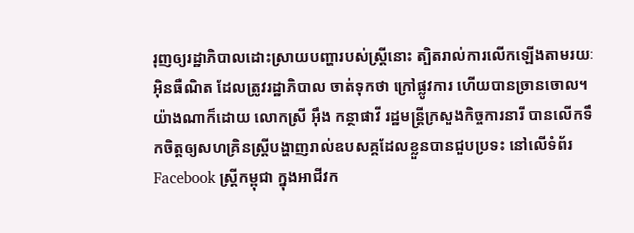រុញឲ្យរដ្ឋាភិបាលដោះស្រាយបញ្ហារបស់ស្ត្រីនោះ ត្បិតរាល់ការលើកឡើងតាមរយៈអ៊ិនធឺណិត ដែលត្រូវរដ្ឋាភិបាល ចាត់ទុកថា ក្រៅផ្លូវការ ហើយបានច្រានចោល។
យ៉ាងណាក៏ដោយ លោកស្រី អ៊ឹង កន្ថាផាវី រដ្ឋមន្ត្រីក្រសួងកិច្ចការនារី បានលើកទឹកចិត្តឲ្យសហគ្រិនស្ត្រីបង្ហាញរាល់ឧបសគ្គដែលខ្លួនបានជួបប្រទះ នៅលើទំព័រ Facebook ស្ត្រីកម្ពុជា ក្នុងអាជីវក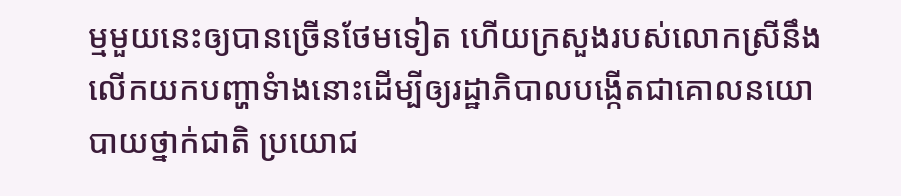ម្មមួយនេះឲ្យបានច្រើនថែមទៀត ហើយក្រសួងរបស់លោកស្រីនឹងលើកយកបញ្ហាទំាងនោះដើម្បីឲ្យរដ្ឋាភិបាលបង្កើតជាគោលនយោបាយថ្នាក់ជាតិ ប្រយោជ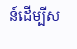ន៍ដើម្បីស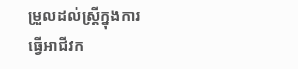ម្រួលដល់ស្ត្រីក្នុងការធ្វើអាជីវក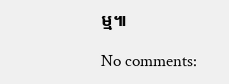ម្ម៕

No comments: